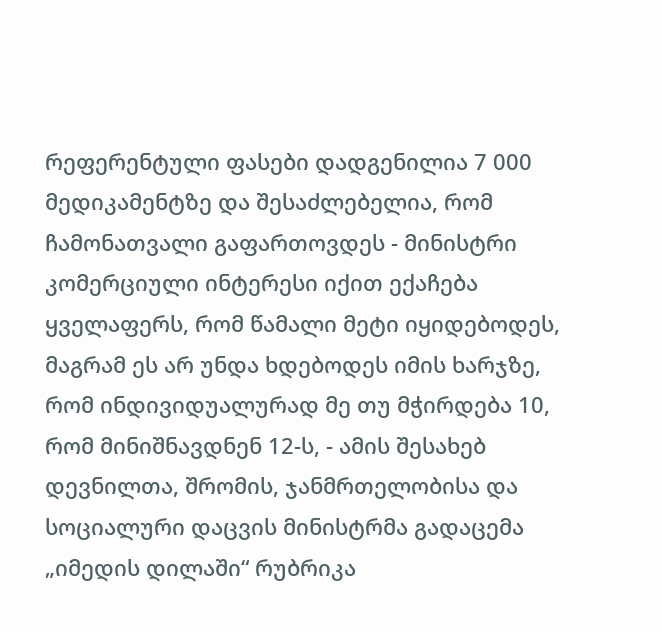რეფერენტული ფასები დადგენილია 7 000 მედიკამენტზე და შესაძლებელია, რომ ჩამონათვალი გაფართოვდეს - მინისტრი
კომერციული ინტერესი იქით ექაჩება ყველაფერს, რომ წამალი მეტი იყიდებოდეს, მაგრამ ეს არ უნდა ხდებოდეს იმის ხარჯზე, რომ ინდივიდუალურად მე თუ მჭირდება 10, რომ მინიშნავდნენ 12-ს, - ამის შესახებ დევნილთა, შრომის, ჯანმრთელობისა და სოციალური დაცვის მინისტრმა გადაცემა „იმედის დილაში“ რუბრიკა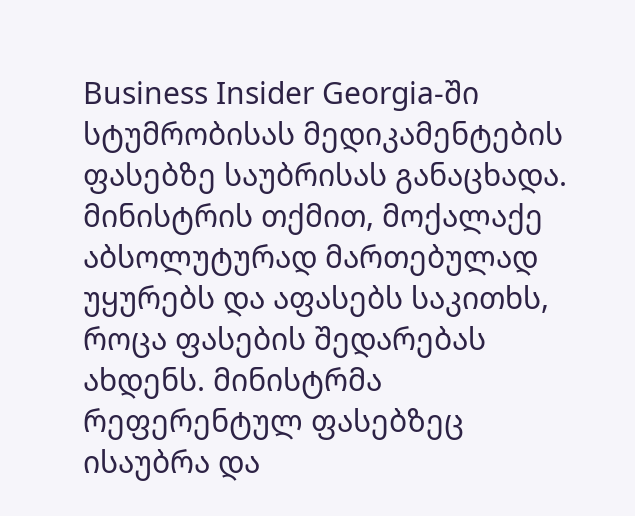Business Insider Georgia-ში სტუმრობისას მედიკამენტების ფასებზე საუბრისას განაცხადა.
მინისტრის თქმით, მოქალაქე აბსოლუტურად მართებულად უყურებს და აფასებს საკითხს, როცა ფასების შედარებას ახდენს. მინისტრმა რეფერენტულ ფასებზეც ისაუბრა და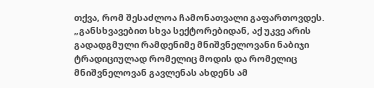თქვა, რომ შესაძლოა ჩამონათვალი გაფართოვდეს.
„განსხვავებით სხვა სექტორებიდან, აქ უკვე არის გადადგმული რამდენიმე მნიშვნელოვანი ნაბიჯი ტრადიციულად რომელიც მოდის და რომელიც მნიშვნელოვან გავლენას ახდენს ამ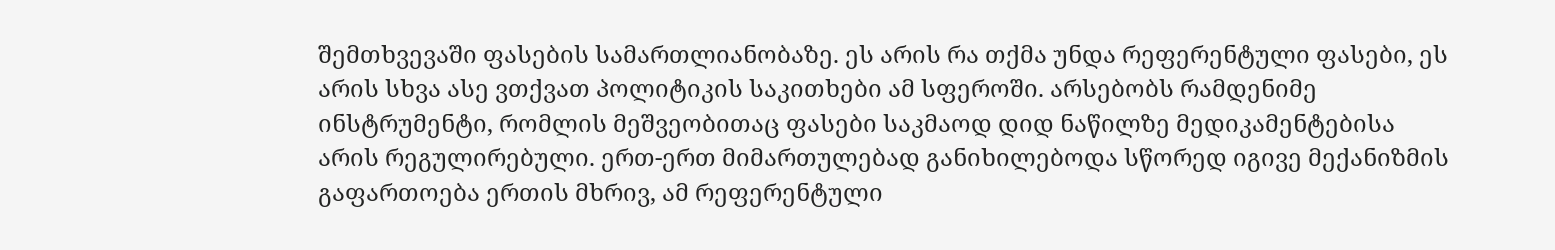შემთხვევაში ფასების სამართლიანობაზე. ეს არის რა თქმა უნდა რეფერენტული ფასები, ეს არის სხვა ასე ვთქვათ პოლიტიკის საკითხები ამ სფეროში. არსებობს რამდენიმე ინსტრუმენტი, რომლის მეშვეობითაც ფასები საკმაოდ დიდ ნაწილზე მედიკამენტებისა არის რეგულირებული. ერთ-ერთ მიმართულებად განიხილებოდა სწორედ იგივე მექანიზმის გაფართოება ერთის მხრივ, ამ რეფერენტული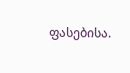ფასებისა.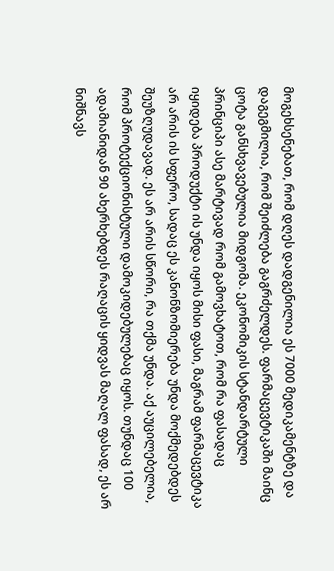მოგეხსენებათ, რომ დღეს დადგენილია ეს 7000 მედიკამენტზე და დაგეგმილია, რომ შეიძლება გაგრძელდეს. ფარმაცევტიკაში მაინც ცოტა განსხვავებულია მიდგომა. ეკონომიკის სტანდარტული პრინციპი ასე მარტივად რომ გამოვხატოთ, რომ რა ფასადაც იყიდება პროდუქტი ის უნდა იყოს მისი ფასი, მაგრამ ფარმაცევტიკა არ არის ის სფერო, სადაც ეს კანონზომიერება უნდა მოქმედებდეს შეუზღუდავად. ეს არ არის სწორი, რა თქმა უნდა. აქ აუცილებელია, რომ პროტექციონისტული დამოკიდებულებაც იყოს. თუნდაც 100 ადამიანიდან 90 ახერხებდეს რაღაცის ყიდვას მაღალ ფასად, ეს არ ნიშნავს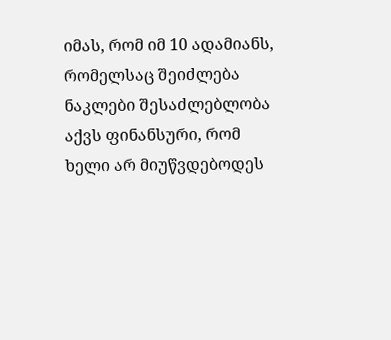იმას, რომ იმ 10 ადამიანს, რომელსაც შეიძლება ნაკლები შესაძლებლობა აქვს ფინანსური, რომ ხელი არ მიუწვდებოდეს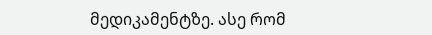მედიკამენტზე. ასე რომ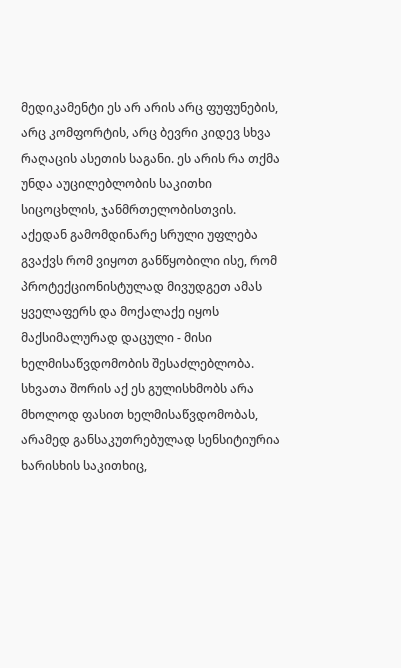მედიკამენტი ეს არ არის არც ფუფუნების, არც კომფორტის, არც ბევრი კიდევ სხვა რაღაცის ასეთის საგანი. ეს არის რა თქმა უნდა აუცილებლობის საკითხი სიცოცხლის, ჯანმრთელობისთვის. აქედან გამომდინარე სრული უფლება გვაქვს რომ ვიყოთ განწყობილი ისე, რომ პროტექციონისტულად მივუდგეთ ამას ყველაფერს და მოქალაქე იყოს მაქსიმალურად დაცული - მისი ხელმისაწვდომობის შესაძლებლობა. სხვათა შორის აქ ეს გულისხმობს არა მხოლოდ ფასით ხელმისაწვდომობას, არამედ განსაკუთრებულად სენსიტიურია ხარისხის საკითხიც,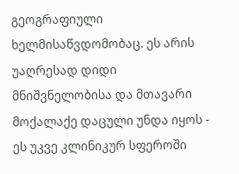გეოგრაფიული ხელმისაწვდომობაც. ეს არის უაღრესად დიდი მნიშვნელობისა და მთავარი მოქალაქე დაცული უნდა იყოს - ეს უკვე კლინიკურ სფეროში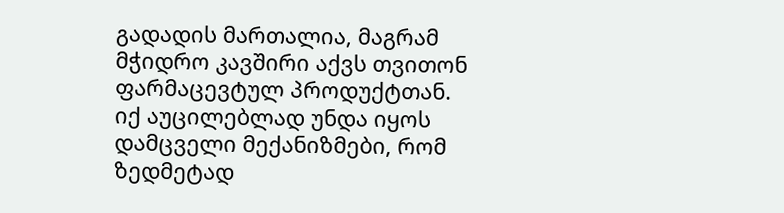გადადის მართალია, მაგრამ მჭიდრო კავშირი აქვს თვითონ ფარმაცევტულ პროდუქტთან. იქ აუცილებლად უნდა იყოს დამცველი მექანიზმები, რომ ზედმეტად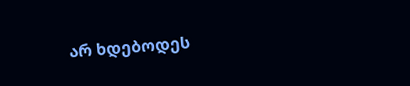არ ხდებოდეს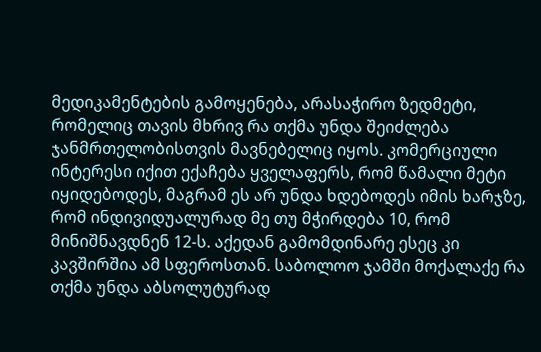მედიკამენტების გამოყენება, არასაჭირო ზედმეტი, რომელიც თავის მხრივ რა თქმა უნდა შეიძლება ჯანმრთელობისთვის მავნებელიც იყოს. კომერციული ინტერესი იქით ექაჩება ყველაფერს, რომ წამალი მეტი იყიდებოდეს, მაგრამ ეს არ უნდა ხდებოდეს იმის ხარჯზე, რომ ინდივიდუალურად მე თუ მჭირდება 10, რომ მინიშნავდნენ 12-ს. აქედან გამომდინარე ესეც კი კავშირშია ამ სფეროსთან. საბოლოო ჯამში მოქალაქე რა თქმა უნდა აბსოლუტურად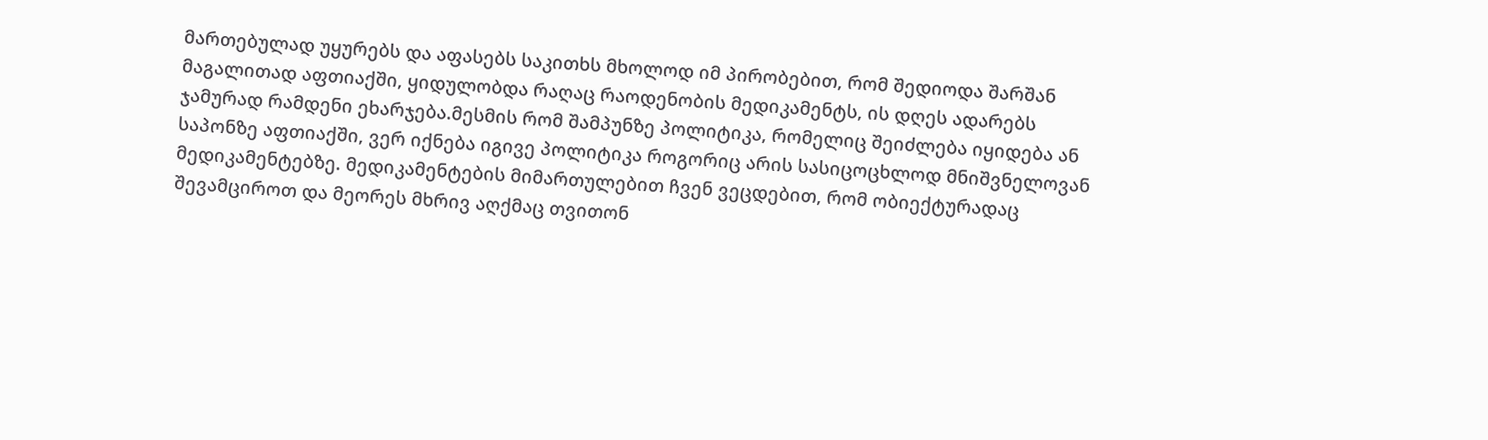მართებულად უყურებს და აფასებს საკითხს მხოლოდ იმ პირობებით, რომ შედიოდა შარშან მაგალითად აფთიაქში, ყიდულობდა რაღაც რაოდენობის მედიკამენტს, ის დღეს ადარებს ჯამურად რამდენი ეხარჯება.მესმის რომ შამპუნზე პოლიტიკა, რომელიც შეიძლება იყიდება ან საპონზე აფთიაქში, ვერ იქნება იგივე პოლიტიკა როგორიც არის სასიცოცხლოდ მნიშვნელოვან მედიკამენტებზე. მედიკამენტების მიმართულებით ჩვენ ვეცდებით, რომ ობიექტურადაც შევამციროთ და მეორეს მხრივ აღქმაც თვითონ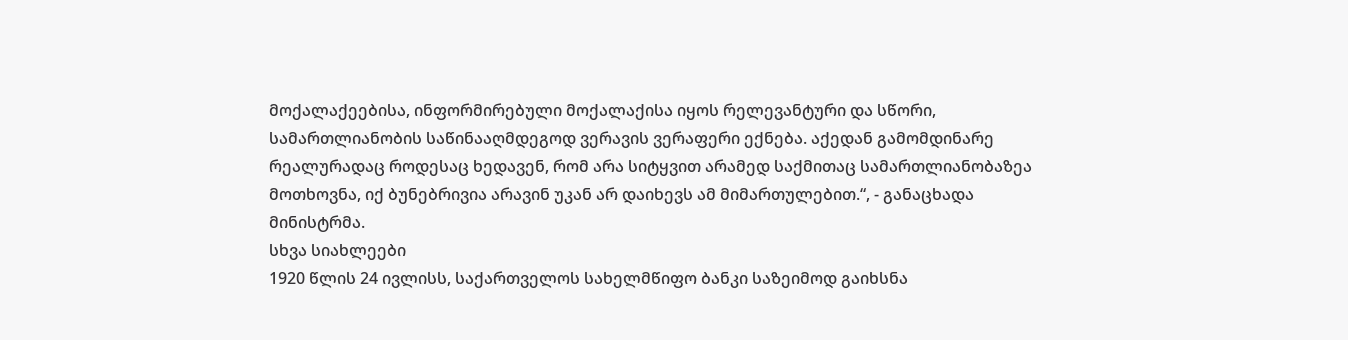მოქალაქეებისა, ინფორმირებული მოქალაქისა იყოს რელევანტური და სწორი,
სამართლიანობის საწინააღმდეგოდ ვერავის ვერაფერი ექნება. აქედან გამომდინარე რეალურადაც როდესაც ხედავენ, რომ არა სიტყვით არამედ საქმითაც სამართლიანობაზეა მოთხოვნა, იქ ბუნებრივია არავინ უკან არ დაიხევს ამ მიმართულებით.“, - განაცხადა მინისტრმა.
სხვა სიახლეები
1920 წლის 24 ივლისს, საქართველოს სახელმწიფო ბანკი საზეიმოდ გაიხსნა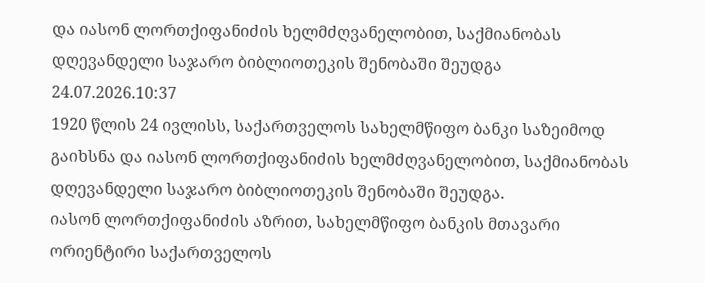და იასონ ლორთქიფანიძის ხელმძღვანელობით, საქმიანობას დღევანდელი საჯარო ბიბლიოთეკის შენობაში შეუდგა
24.07.2026.10:37
1920 წლის 24 ივლისს, საქართველოს სახელმწიფო ბანკი საზეიმოდ გაიხსნა და იასონ ლორთქიფანიძის ხელმძღვანელობით, საქმიანობას დღევანდელი საჯარო ბიბლიოთეკის შენობაში შეუდგა.
იასონ ლორთქიფანიძის აზრით, სახელმწიფო ბანკის მთავარი ორიენტირი საქართველოს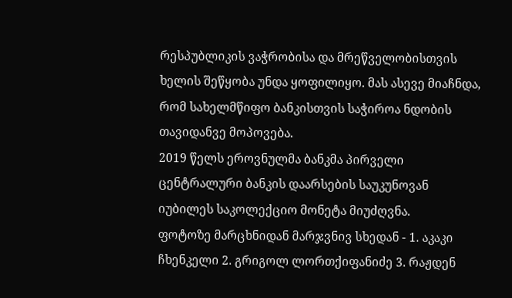რესპუბლიკის ვაჭრობისა და მრეწველობისთვის ხელის შეწყობა უნდა ყოფილიყო. მას ასევე მიაჩნდა, რომ სახელმწიფო ბანკისთვის საჭიროა ნდობის თავიდანვე მოპოვება.
2019 წელს ეროვნულმა ბანკმა პირველი ცენტრალური ბანკის დაარსების საუკუნოვან იუბილეს საკოლექციო მონეტა მიუძღვნა.
ფოტოზე მარცხნიდან მარჯვნივ სხედან - 1. აკაკი ჩხენკელი 2. გრიგოლ ლორთქიფანიძე 3. რაჟდენ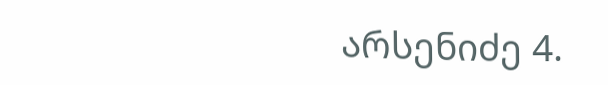არსენიძე 4.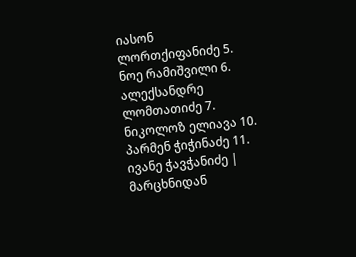იასონ ლორთქიფანიძე 5. ნოე რამიშვილი 6. ალექსანდრე ლომთათიძე 7. ნიკოლოზ ელიავა 10. პარმენ ჭიჭინაძე 11. ივანე ჭავჭანიძე | მარცხნიდან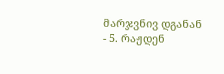მარჯვნივ დგანან - 5. რაჟდენ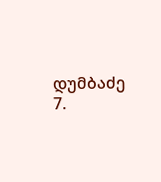დუმბაძე 7.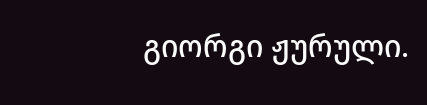გიორგი ჟურული.